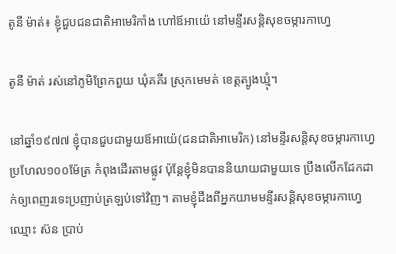តូនី ម៉ាត់៖ ខ្ញុំជួបជនជាតិអាមេរិកាំង ហៅឪអាយ៉េ នៅមន្ទីរសន្តិសុខចម្ការកាហ្វេ

តូនី ម៉ាត់ រស់នៅភូមិព្រែកពួយ ឃុំគគីរ ស្រុកមេមត់ ខេត្តត្បូងឃ្មុំ។

នៅឆ្នាំ១៩៧៧ ខ្ញុំបានជួបជាមួយឪអាយ៉េ(ជនជាតិអាមេរិក) នៅមន្ទីរសន្តិសុខចម្ការកាហ្វេ ប្រហែល១០០ម៉ែត្រ កំពុងដើរតាមផ្លូវ ប៉ុន្តែខ្ញុំមិនបាននិយាយជាមួយទេ ប្រឹងលើកដែកដាក់ឲ្យពេញរទេះប្រញាប់ត្រឡប់ទៅវិញ។ តាមខ្ញុំដឹងពីអ្នកយាមមន្ទីរសន្តិសុខចម្ការកាហ្វេ ឈ្មោះ ស៊ន ប្រាប់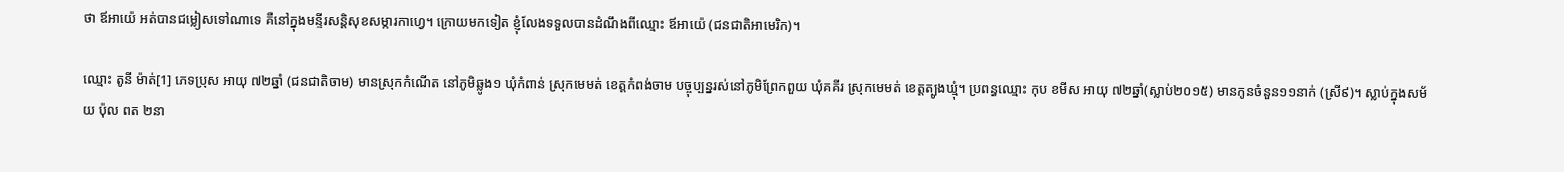ថា ឪអាយ៉េ អត់បានជម្លៀសទៅណាទេ គឺនៅក្នុងមន្ទីរសន្តិសុខសម្ការកាហ្វេ។ ក្រោយមកទៀត ខ្ញុំលែងទទួលបានដំណឹងពីឈ្មោះ ឪអាយ៉េ (ជនជាតិអាមេរិក)។

ឈ្មោះ តូនី ម៉ាត់[1] ភេទប្រុស អាយុ ៧២ឆ្នាំ (ជនជាតិចាម) មានស្រុកកំណើត នៅភូមិឆ្លូង១ ឃុំកំពាន់ ស្រុកមេមត់ ខេត្តកំពង់ចាម បច្ចុប្បន្នរស់នៅភូមិព្រែកពួយ ឃុំគគីរ ស្រុកមេមត់ ខេត្តត្បូងឃ្មុំ។ ប្រពន្ធឈ្មោះ កុប ខមីស អាយុ ៧២ឆ្នាំ(ស្លាប់២០១៥) មានកូនចំនួន១១នាក់ (ស្រី៩)។ ស្លាប់ក្នុងសម័យ ប៉ុល ពត ២នា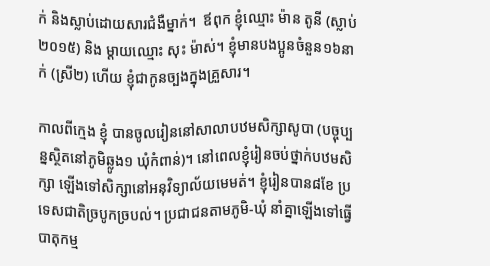ក់ និងស្លាប់ដោយសារជំងឺម្នាក់។  ឪពុក ខ្ញុំឈ្មោះ ម៉ាន តូនី (ស្លាប់២០១៥) និង ម្តាយឈ្មោះ សុះ ម៉ាស់។ ខ្ញុំមានបងប្អូនចំនួន១៦នាក់ (ស្រី២) ហើយ ខ្ញុំជាកូនច្បងក្នុងគ្រួសារ។

កាលពីក្មេង ខ្ញុំ បានចូលរៀននៅសាលាបឋមសិក្សាសូបា (បច្ចុប្បន្នស្ថិតនៅភូមិឆ្លូង១ ឃុំកំពាន់)។ នៅពេលខ្ញុំរៀនចប់ថ្នាក់បឋមសិក្សា ឡើងទៅសិក្សានៅអនុវិទ្យាល័យមេមត់។ ខ្ញុំរៀនបាន៨ខែ ប្រទេសជាតិច្របូកច្របល់។ ប្រជាជនតាមភូមិ-ឃុំ នាំគ្នាឡើងទៅធ្វើបាតុកម្ម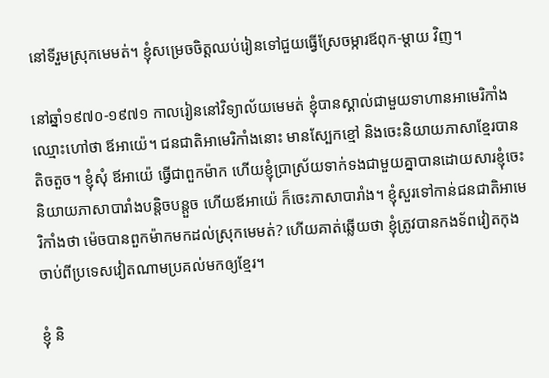នៅទីរួមស្រុកមេមត់។ ខ្ញុំសម្រេចចិត្តឈប់រៀនទៅជួយធ្វើស្រែចម្ការឪពុក-ម្តាយ វិញ។

នៅឆ្នាំ១៩៧០-១៩៧១ កាលរៀននៅវិទ្យាល័យមេមត់ ខ្ញុំបានស្គាល់ជាមួយទាហានអាមេរិកាំង ឈ្មោះហៅថា ឪអាយ៉េ។ ជនជាតិអាមេរិកាំងនោះ មានស្បែកខ្មៅ និងចេះនិយាយភាសាខ្មែរបានតិចតួច។ ខ្ញុំសុំ ឪអាយ៉េ ធ្វើជាពួកម៉ាក ហើយខ្ញុំប្រាស្រ័យទាក់ទងជាមួយគ្នាបានដោយសារខ្ញុំចេះនិយាយភាសាបារាំងបន្តិចបន្តួច ហើយឪអាយ៉េ ក៏ចេះភាសាបារាំង។ ខ្ញុំសួរទៅកាន់ជនជាតិអាមេរិកាំងថា ម៉េចបានពួកម៉ាកមកដល់ស្រុកមេមត់? ហើយគាត់ឆ្លើយថា ខ្ញុំត្រូវបានកងទ័ពវៀតកុងចាប់ពីប្រទេសវៀតណាមប្រគល់មកឲ្យខ្មែរ។

ខ្ញុំ និ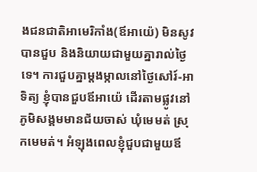ងជនជាតិអាមេរិកាំង(ឪអាយ៉េ) មិនសូវបានជួប និងនិយាយជាមួយគ្នារាល់ថ្ងៃទេ។ ការជួបគ្នាម្តងម្កាលនៅថ្ងៃសៅរ៍-អាទិត្យ ខ្ញុំបានជួបឪអាយ៉េ ដើរតាមផ្លូវនៅភូមិសង្គមមានជ័យចាស់ ឃុំមេមត់ ស្រុកមេមត់។ អំឡុងពេលខ្ញុំជួបជាមួយឪ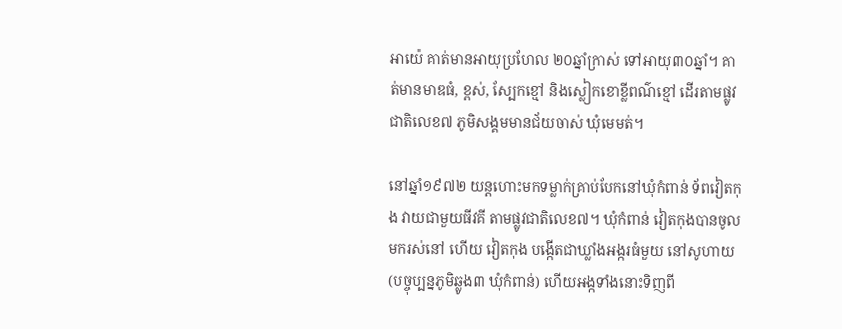អាយ៉េ គាត់មានអាយុប្រហែល ២០ឆ្នាំក្រាស់ ទៅអាយុ៣០ឆ្នាំ។ គាត់មានមាឌធំ, ខ្ពស់, ស្បែកខ្មៅ និងស្លៀកខោខ្លីពណ៌ខ្មៅ ដើរតាមផ្លូវជាតិលេខ៧ ភូមិសង្គមមានជ័យចាស់ ឃុំមេមត់។

នៅឆ្នាំ១៩៧២ យន្តហោះមកទម្លាក់គ្រាប់បែកនៅឃុំកំពាន់ ទ័ពវៀតកុង វាយជាមួយធីវគី តាមផ្លូវជាតិលេខ៧។ ឃុំកំពាន់ វៀតកុងបានចូលមករស់នៅ ហើយ វៀតកុង បង្កើតជាឃ្លាំងអង្ករធំមួយ នៅសូហាយ (បច្ចុប្បន្នភូមិឆ្លូង៣ ឃុំកំពាន់) ហើយអង្កទាំងនោះទិញពី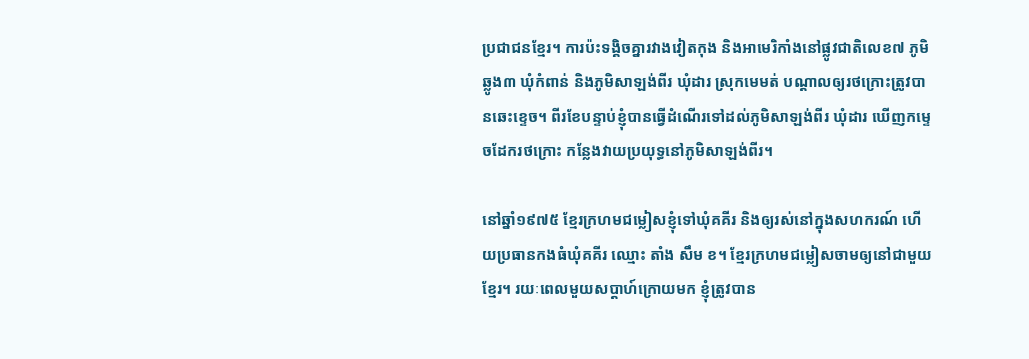ប្រជាជនខ្មែរ។ ការប៉ះទង្គិចគ្នារវាងវៀតកុង និងអាមេរិកាំងនៅផ្លូវជាតិលេខ៧ ភូមិឆ្លូង៣ ឃុំកំពាន់ និងភូមិសាឡង់ពីរ ឃុំដារ ស្រុកមេមត់ បណ្តាលឲ្យរថក្រោះត្រូវបានឆេះខ្ទេច។ ពីរខែបន្ទាប់ខ្ញុំបានធ្វើដំណើរទៅដល់ភូមិសាឡង់ពីរ ឃុំដារ ឃើញកម្ទេចដែករថក្រោះ កន្លែងវាយប្រយុទ្ធនៅភូមិសាឡង់ពីរ។

នៅឆ្នាំ១៩៧៥ ខ្មែរក្រហមជម្លៀសខ្ញុំទៅឃុំគគីរ និងឲ្យរស់នៅក្នុងសហករណ៍ ហើយប្រធានកងធំឃុំគគីរ ឈ្មោះ តាំង សឹម ខ។ ខ្មែរក្រហមជម្លៀសចាមឲ្យនៅជាមួយខ្មែរ។ រយៈពេលមួយសប្តាហ៍ក្រោយមក ខ្ញុំត្រូវបាន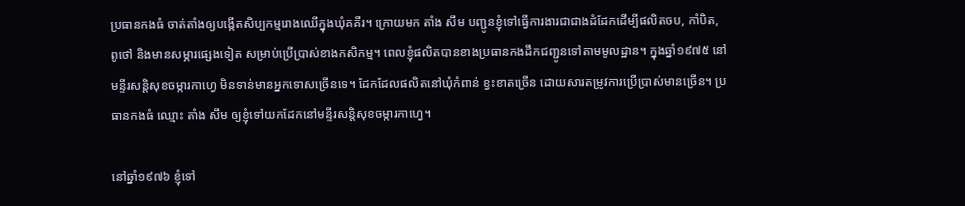ប្រធានកងធំ ចាត់តាំងឲ្យបង្កើតសិប្បកម្មរោងឈើក្នុងឃុំគគីរ។ ក្រោយមក តាំង សឹម បញ្ជូនខ្ញុំទៅធ្វើការងារជាជាងដំដែកដើម្បីផលិតចប, កាំបិត, ពូថៅ និងមានសម្ភារផ្សេងទៀត សម្រាប់ប្រើប្រាស់ខាងកសិកម្ម។ ពេលខ្ញុំផលិតបានខាងប្រធានកងដឹកជញ្ជូនទៅតាមមូលដ្ឋាន។ ក្នុងឆ្នាំ១៩៧៥ នៅមន្ទីរសន្តិសុខចម្ការកាហ្វេ មិនទាន់មានអ្នកទោសច្រើនទេ។ ដែកដែលផលិតនៅឃុំកំពាន់ ខ្វះខាតច្រើន ដោយសារតម្រូវការប្រើប្រាស់មានច្រើន។ ប្រធានកងធំ ឈ្មោះ តាំង សឹម ឲ្យខ្ញុំទៅយកដែកនៅមន្ទីរសន្តិសុខចម្ការកាហ្វេ។

នៅឆ្នាំ១៩៧៦ ខ្ញុំទៅ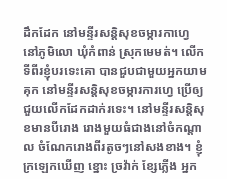ដឹកដែក នៅមន្ទីរសន្តិសុខចម្ការកាហ្វេ នៅភូមិលោ ឃុំកំពាន់ ស្រុកមេមត់។ លើកទីពីរខ្ញុំបរទេះគោ បានជួបជាមួយអ្នកយាមគុក នៅមន្ទីរសន្តិសុខចម្ការការហ្វេ ប្រើឲ្យជួយលើកដែកដាក់រទេះ។ នៅមន្ទីរសន្តិសុខមានបីរោង រោងមួយធំជាងនៅចំកណ្តាល ចំណែករោងពីរតូចៗនៅសងខាង។ ខ្ញុំក្រឡេកឃើញ ខ្នោះ ច្រវ៉ាក់ ខ្សែភ្លើង អ្នក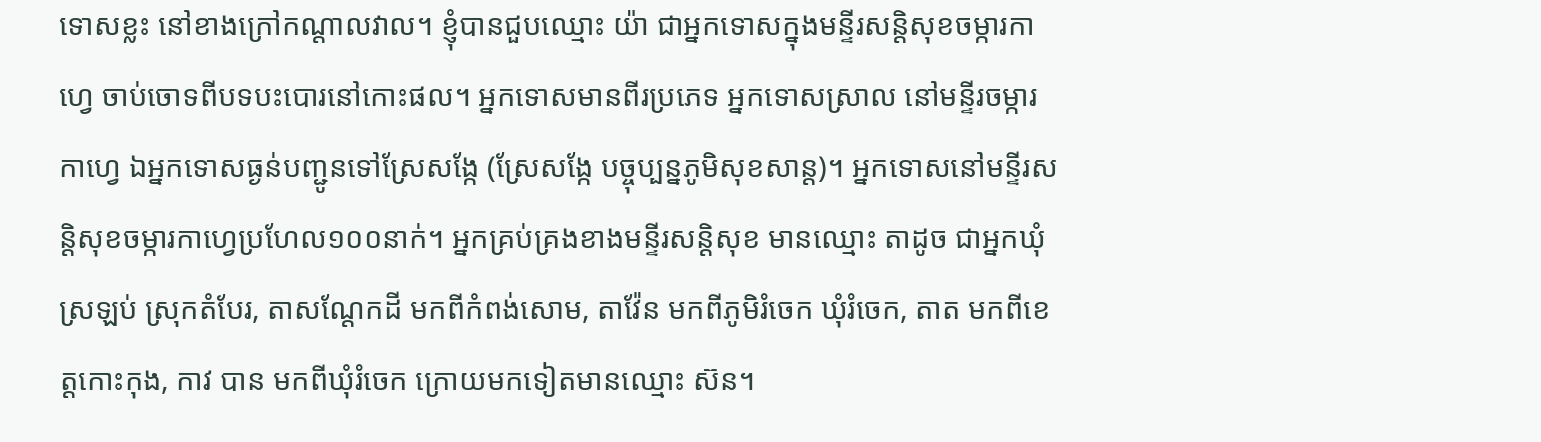ទោសខ្លះ នៅខាងក្រៅកណ្តាលវាល។ ខ្ញុំបានជួបឈ្មោះ យ៉ា ជាអ្នកទោសក្នុងមន្ទីរសន្តិសុខចម្ការកាហ្វេ ចាប់ចោទពីបទបះបោរនៅកោះផល។ អ្នកទោសមានពីរប្រភេទ អ្នកទោសស្រាល នៅមន្ទីរចម្ការកាហ្វេ ឯអ្នកទោសធ្ងន់បញ្ជូនទៅស្រែសង្កែ (ស្រែសង្កែ បច្ចុប្បន្នភូមិសុខសាន្ត)។ អ្នកទោសនៅមន្ទីរសន្តិសុខចម្ការកាហ្វេប្រហែល១០០នាក់។ អ្នកគ្រប់គ្រងខាងមន្ទីរសន្តិសុខ មានឈ្មោះ តាដូច ជាអ្នកឃុំស្រឡប់ ស្រុកតំបែរ, តាសណ្តែកដី មកពីកំពង់សោម, តាវ៉ែន មកពីភូមិរំចេក ឃុំរំចេក, តាត មកពីខេត្តកោះកុង, កាវ បាន មកពីឃុំរំចេក ក្រោយមកទៀតមានឈ្មោះ ស៊ន។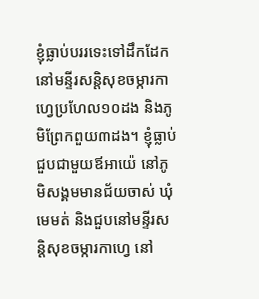ខ្ញុំធ្លាប់បររទេះទៅដឹកដែក នៅមន្ទីរសន្តិសុខចម្ការកាហ្វេប្រហែល១០ដង និងភូមិព្រែកពួយ៣ដង។ ខ្ញុំធ្លាប់ជួបជាមួយឪអាយ៉េ នៅភូមិសង្គមមានជ័យចាស់ ឃុំមេមត់ និងជួបនៅមន្ទីរសន្តិសុខចម្ការកាហ្វេ នៅ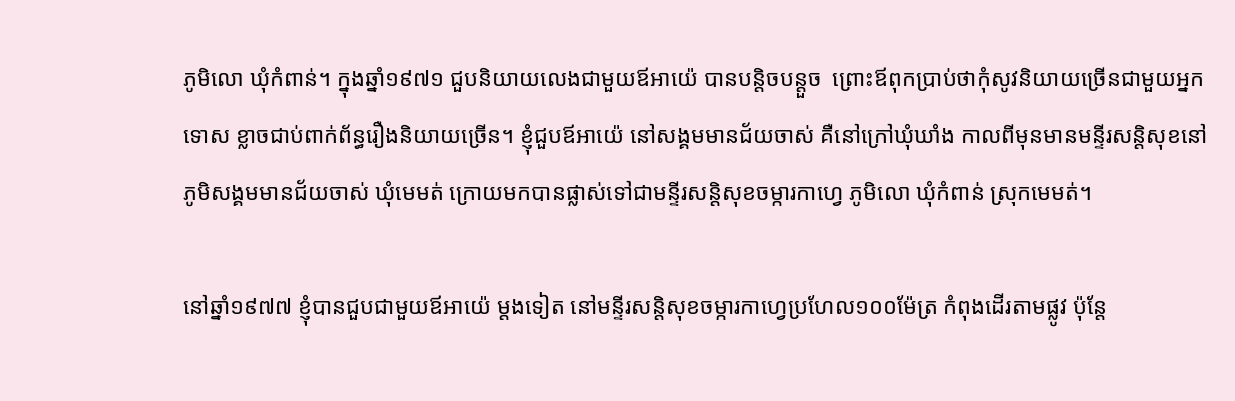ភូមិលោ ឃុំកំពាន់។ ក្នុងឆ្នាំ១៩៧១ ជួបនិយាយលេងជាមួយឪអាយ៉េ បានបន្តិចបន្តួច  ព្រោះឪពុកប្រាប់ថាកុំសូវនិយាយច្រើនជាមួយអ្នកទោស ខ្លាចជាប់ពាក់ព័ន្ធរឿងនិយាយច្រើន។ ខ្ញុំជួបឪអាយ៉េ នៅសង្គមមានជ័យចាស់ គឺនៅក្រៅឃុំឃាំង កាលពីមុនមានមន្ទីរសន្តិសុខនៅភូមិសង្គមមានជ័យចាស់ ឃុំមេមត់ ក្រោយមកបានផ្លាស់ទៅជាមន្ទីរសន្តិសុខចម្ការកាហ្វេ ភូមិលោ ឃុំកំពាន់ ស្រុកមេមត់។

នៅឆ្នាំ១៩៧៧ ខ្ញុំបានជួបជាមួយឪអាយ៉េ ម្តងទៀត នៅមន្ទីរសន្តិសុខចម្ការកាហ្វេប្រហែល១០០ម៉ែត្រ កំពុងដើរតាមផ្លូវ ប៉ុន្តែ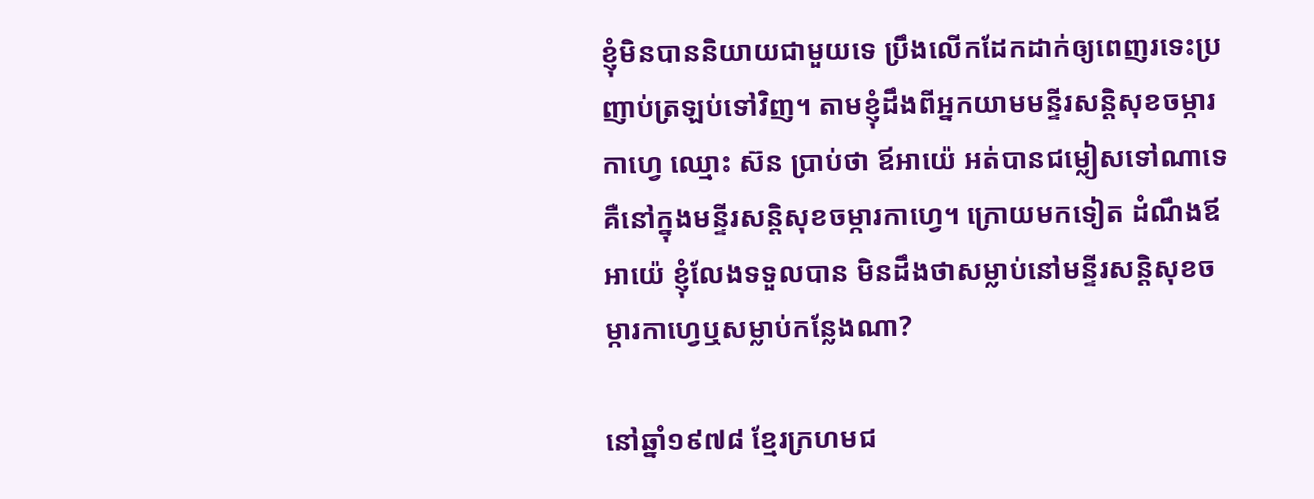ខ្ញុំមិនបាននិយាយជាមួយទេ ប្រឹងលើកដែកដាក់ឲ្យពេញរទេះប្រញាប់ត្រឡប់ទៅវិញ។ តាមខ្ញុំដឹងពីអ្នកយាមមន្ទីរសន្តិសុខចម្ការកាហ្វេ ឈ្មោះ ស៊ន ប្រាប់ថា ឪអាយ៉េ អត់បានជម្លៀសទៅណាទេ គឺនៅក្នុងមន្ទីរសន្តិសុខចម្ការកាហ្វេ។ ក្រោយមកទៀត ដំណឹងឪអាយ៉េ ខ្ញុំលែងទទួលបាន មិនដឹងថាសម្លាប់នៅមន្ទីរសន្តិសុខចម្ការកាហ្វេឬសម្លាប់កន្លែងណា?

នៅឆ្នាំ១៩៧៨ ខ្មែរក្រហមជ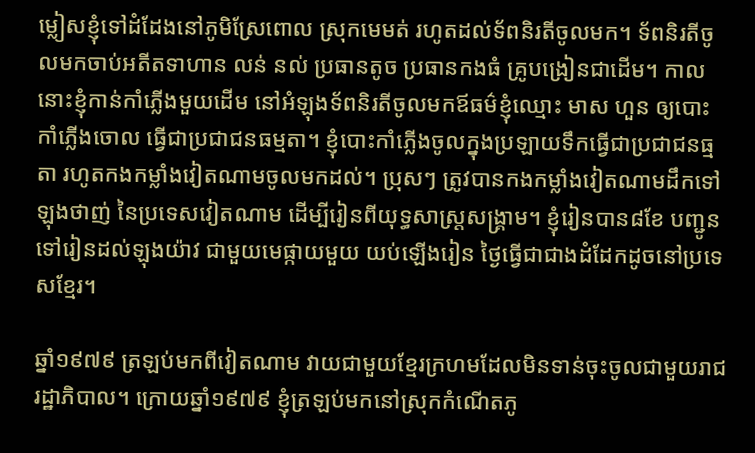ម្លៀសខ្ញុំទៅដំដែងនៅភូមិស្រែពោល ស្រុកមេមត់ រហូតដល់ទ័ពនិរតីចូលមក។ ទ័ពនិរតីចូលមកចាប់អតីតទាហាន លន់ នល់ ប្រធានតូច ប្រធានកងធំ គ្រូបង្រៀនជាដើម។ កាលនោះខ្ញុំកាន់កាំភ្លើងមួយដើម នៅអំឡុងទ័ពនិរតីចូលមកឪធម៌ខ្ញុំឈ្មោះ មាស ហួន ឲ្យបោះកាំភ្លើងចោល ធ្វើជាប្រជាជនធម្មតា។ ខ្ញុំបោះកាំភ្លើងចូលក្នុងប្រឡាយទឹកធ្វើជាប្រជាជនធ្មតា រហូតកងកម្លាំងវៀតណាមចូលមកដល់។ ប្រុសៗ ត្រូវបានកងកម្លាំងវៀតណាមដឹកទៅឡុងថាញ់ នៃប្រទេសវៀតណាម ដើម្បីរៀនពីយុទ្ធសាស្ត្រសង្គ្រាម។ ខ្ញុំរៀនបាន៨ខែ បញ្ជូនទៅរៀនដល់ឡុងយ៉ាវ ជាមួយមេផ្កាយមួយ យប់ឡើងរៀន ថ្ងៃធ្វើជាជាងដំដែកដូចនៅប្រទេសខ្មែរ។

ឆ្នាំ១៩៧៩ ត្រឡប់មកពីវៀតណាម វាយជាមួយខ្មែរក្រហមដែលមិនទាន់ចុះចូលជាមួយរាជរដ្ឋាភិបាល។ ក្រោយឆ្នាំ១៩៧៩ ខ្ញុំត្រឡប់មកនៅស្រុកកំណើតភូ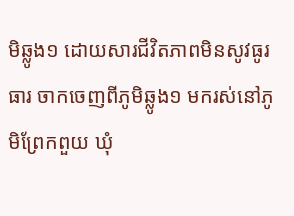មិឆ្លូង១ ដោយសារជីវិតភាពមិនសូវធូរធារ ចាកចេញពីភូមិឆ្លូង១ មករស់នៅភូមិព្រែកពួយ ឃុំ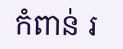កំពាន់ រ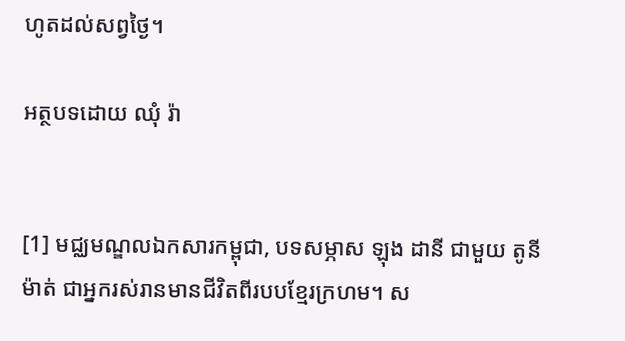ហូតដល់សព្វថ្ងៃ។

អត្ថបទដោយ ឈុំ រ៉ា


[1] មជ្ឈមណ្ឌលឯកសារកម្ពុជា, បទសម្ភាស ឡុង ដានី ជាមួយ តូនី ម៉ាត់ ជាអ្នករស់រានមានជីវិតពីរបបខ្មែរក្រហម។ ស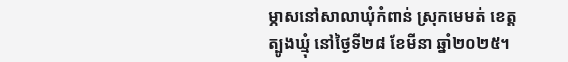ម្ភាសនៅសាលាឃុំកំពាន់ ស្រុកមេមត់ ខេត្តត្បូងឃ្មុំ នៅថ្ងៃទី២៨ ខែមីនា ឆ្នាំ២០២៥។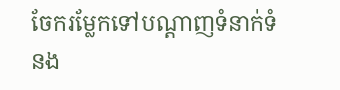ចែករម្លែកទៅបណ្តាញទំនាក់ទំនង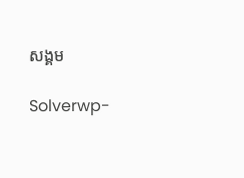សង្គម

Solverwp-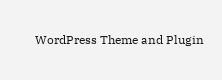WordPress Theme and Plugin